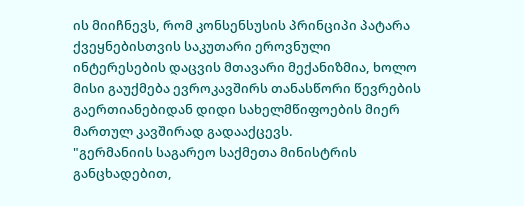ის მიიჩნევს, რომ კონსენსუსის პრინციპი პატარა ქვეყნებისთვის საკუთარი ეროვნული ინტერესების დაცვის მთავარი მექანიზმია, ხოლო მისი გაუქმება ევროკავშირს თანასწორი წევრების გაერთიანებიდან დიდი სახელმწიფოების მიერ მართულ კავშირად გადააქცევს.
"გერმანიის საგარეო საქმეთა მინისტრის განცხადებით,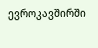ევროკავშირში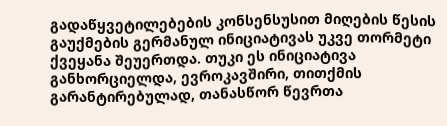გადაწყვეტილებების კონსენსუსით მიღების წესის გაუქმების გერმანულ ინიციატივას უკვე თორმეტი ქვეყანა შეუერთდა. თუკი ეს ინიციატივა განხორციელდა, ევროკავშირი, თითქმის გარანტირებულად, თანასწორ წევრთა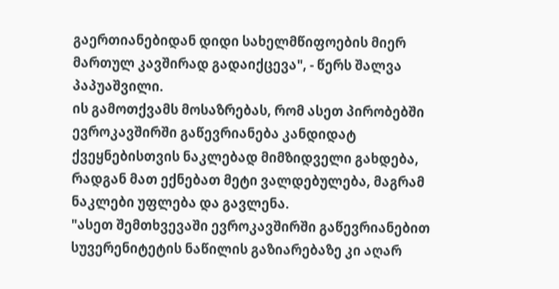გაერთიანებიდან დიდი სახელმწიფოების მიერ მართულ კავშირად გადაიქცევა", - წერს შალვა პაპუაშვილი.
ის გამოთქვამს მოსაზრებას, რომ ასეთ პირობებში ევროკავშირში გაწევრიანება კანდიდატ ქვეყნებისთვის ნაკლებად მიმზიდველი გახდება, რადგან მათ ექნებათ მეტი ვალდებულება, მაგრამ ნაკლები უფლება და გავლენა.
"ასეთ შემთხვევაში ევროკავშირში გაწევრიანებით სუვერენიტეტის ნაწილის გაზიარებაზე კი აღარ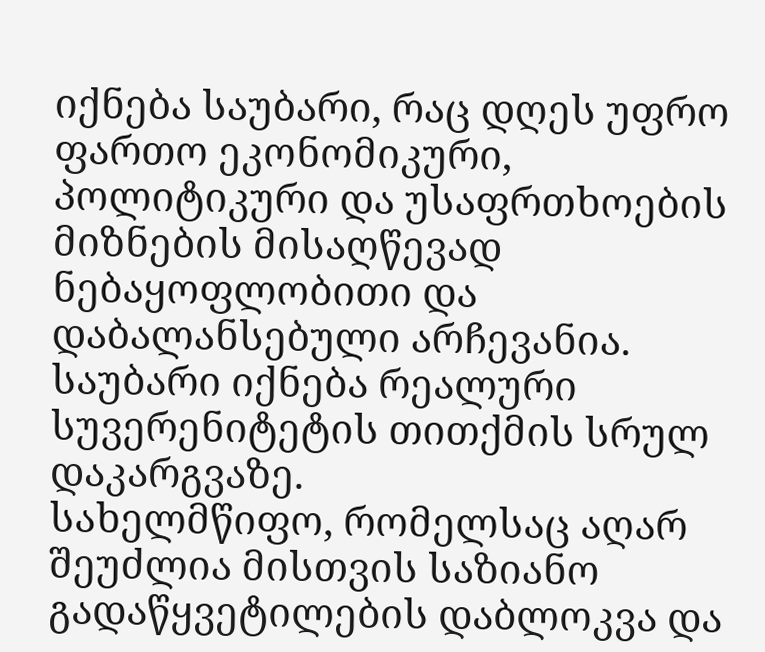იქნება საუბარი, რაც დღეს უფრო ფართო ეკონომიკური, პოლიტიკური და უსაფრთხოების მიზნების მისაღწევად ნებაყოფლობითი და დაბალანსებული არჩევანია. საუბარი იქნება რეალური სუვერენიტეტის თითქმის სრულ დაკარგვაზე.
სახელმწიფო, რომელსაც აღარ შეუძლია მისთვის საზიანო გადაწყვეტილების დაბლოკვა და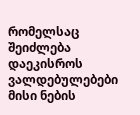რომელსაც შეიძლება დაეკისროს ვალდებულებები მისი ნების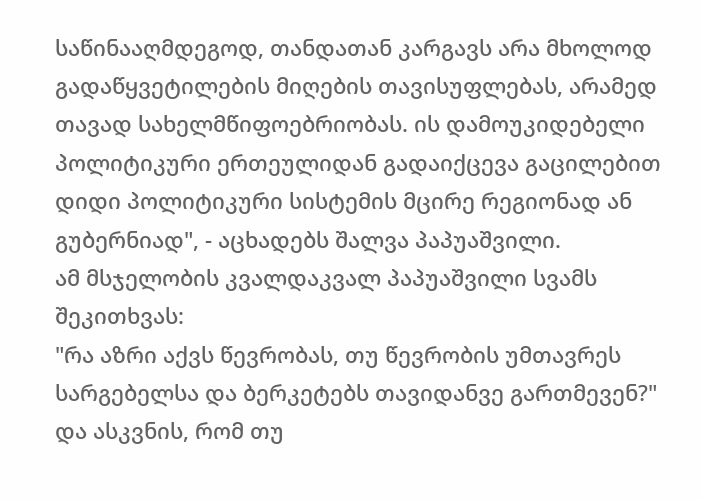საწინააღმდეგოდ, თანდათან კარგავს არა მხოლოდ გადაწყვეტილების მიღების თავისუფლებას, არამედ თავად სახელმწიფოებრიობას. ის დამოუკიდებელი პოლიტიკური ერთეულიდან გადაიქცევა გაცილებით დიდი პოლიტიკური სისტემის მცირე რეგიონად ან გუბერნიად", - აცხადებს შალვა პაპუაშვილი.
ამ მსჯელობის კვალდაკვალ პაპუაშვილი სვამს შეკითხვას:
"რა აზრი აქვს წევრობას, თუ წევრობის უმთავრეს სარგებელსა და ბერკეტებს თავიდანვე გართმევენ?"
და ასკვნის, რომ თუ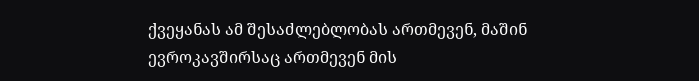ქვეყანას ამ შესაძლებლობას ართმევენ, მაშინ ევროკავშირსაც ართმევენ მის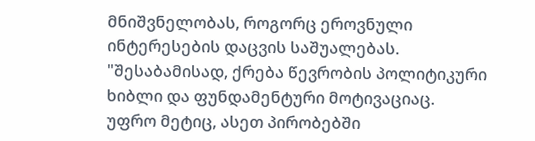მნიშვნელობას, როგორც ეროვნული ინტერესების დაცვის საშუალებას.
"შესაბამისად, ქრება წევრობის პოლიტიკური ხიბლი და ფუნდამენტური მოტივაციაც.
უფრო მეტიც, ასეთ პირობებში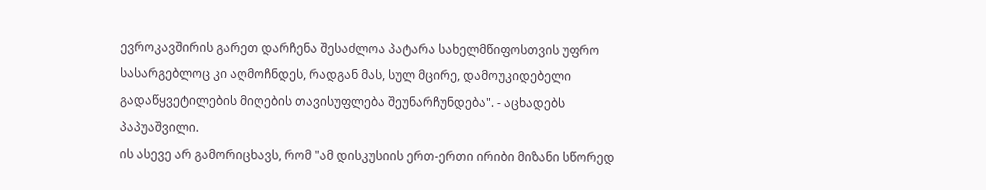ევროკავშირის გარეთ დარჩენა შესაძლოა პატარა სახელმწიფოსთვის უფრო სასარგებლოც კი აღმოჩნდეს, რადგან მას, სულ მცირე, დამოუკიდებელი გადაწყვეტილების მიღების თავისუფლება შეუნარჩუნდება". - აცხადებს პაპუაშვილი.
ის ასევე არ გამორიცხავს, რომ "ამ დისკუსიის ერთ-ერთი ირიბი მიზანი სწორედ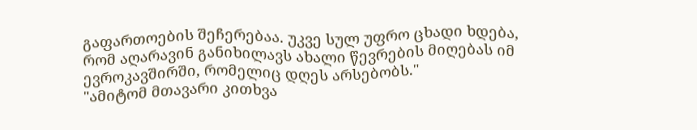გაფართოების შეჩერებაა. უკვე სულ უფრო ცხადი ხდება, რომ აღარავინ განიხილავს ახალი წევრების მიღებას იმ ევროკავშირში, რომელიც დღეს არსებობს."
"ამიტომ მთავარი კითხვა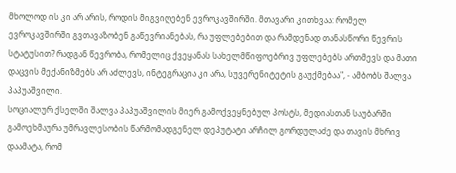მხოლოდ ის კი არ არის, როდის მიგვიღებენ ევროკავშირში. მთავარი კითხვაა: რომელ ევროკავშირში გვთავაზობენ გაწევრიანებას, რა უფლებებით და რამდენად თანასწორი წევრის სტატუსით? რადგან წევრობა, რომელიც ქვეყანას სახელმწიფოებრივ უფლებებს ართმევს და მათი დაცვის მექანიზმებს არ აძლევს, ინტეგრაცია კი არა, სუვერენიტეტის გაუქმებაა", - ამბობს შალვა პაპუაშვილი.
სოციალურ ქსელში შალვა პაპუაშვილის მიერ გამოქვეყნებულ პოსტს, მედიასთან საუბარში გამოეხმაურა უმრავლესობის წარმომადგენელ დეპუტატი არჩილ გორდულაძე და თავის მხრივ დაამატა, რომ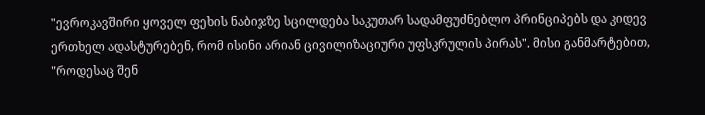"ევროკავშირი ყოველ ფეხის ნაბიჯზე სცილდება საკუთარ სადამფუძნებლო პრინციპებს და კიდევ ერთხელ ადასტურებენ, რომ ისინი არიან ცივილიზაციური უფსკრულის პირას". მისი განმარტებით, "როდესაც შენ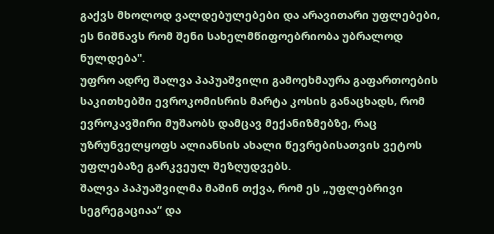გაქვს მხოლოდ ვალდებულებები და არავითარი უფლებები, ეს ნიშნავს რომ შენი სახელმწიფოებრიობა უბრალოდ ნულდება".
უფრო ადრე შალვა პაპუაშვილი გამოეხმაურა გაფართოების საკითხებში ევროკომისრის მარტა კოსის განაცხადს, რომ ევროკავშირი მუშაობს დამცავ მექანიზმებზე, რაც უზრუნველყოფს ალიანსის ახალი წევრებისათვის ვეტოს უფლებაზე გარკვეულ შეზღუდვებს.
შალვა პაპუაშვილმა მაშინ თქვა, რომ ეს „უფლებრივი სეგრეგაციაა“ და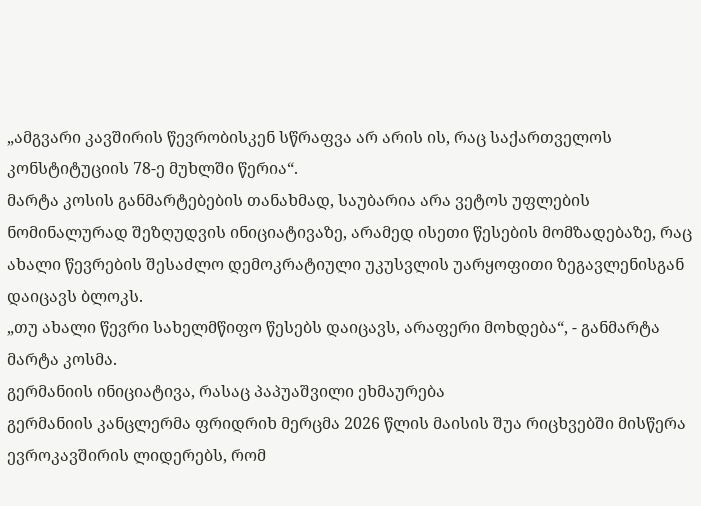„ამგვარი კავშირის წევრობისკენ სწრაფვა არ არის ის, რაც საქართველოს კონსტიტუციის 78-ე მუხლში წერია“.
მარტა კოსის განმარტებების თანახმად, საუბარია არა ვეტოს უფლების ნომინალურად შეზღუდვის ინიციატივაზე, არამედ ისეთი წესების მომზადებაზე, რაც ახალი წევრების შესაძლო დემოკრატიული უკუსვლის უარყოფითი ზეგავლენისგან დაიცავს ბლოკს.
„თუ ახალი წევრი სახელმწიფო წესებს დაიცავს, არაფერი მოხდება“, - განმარტა მარტა კოსმა.
გერმანიის ინიციატივა, რასაც პაპუაშვილი ეხმაურება
გერმანიის კანცლერმა ფრიდრიხ მერცმა 2026 წლის მაისის შუა რიცხვებში მისწერა ევროკავშირის ლიდერებს, რომ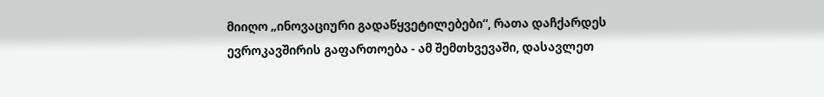მიიღო „ინოვაციური გადაწყვეტილებები“, რათა დაჩქარდეს ევროკავშირის გაფართოება - ამ შემთხვევაში, დასავლეთ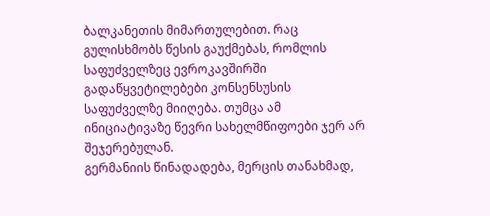ბალკანეთის მიმართულებით. რაც გულისხმობს წესის გაუქმებას, რომლის საფუძველზეც ევროკავშირში გადაწყვეტილებები კონსენსუსის საფუძველზე მიიღება. თუმცა ამ ინიციატივაზე წევრი სახელმწიფოები ჯერ არ შეჯერებულან.
გერმანიის წინადადება, მერცის თანახმად,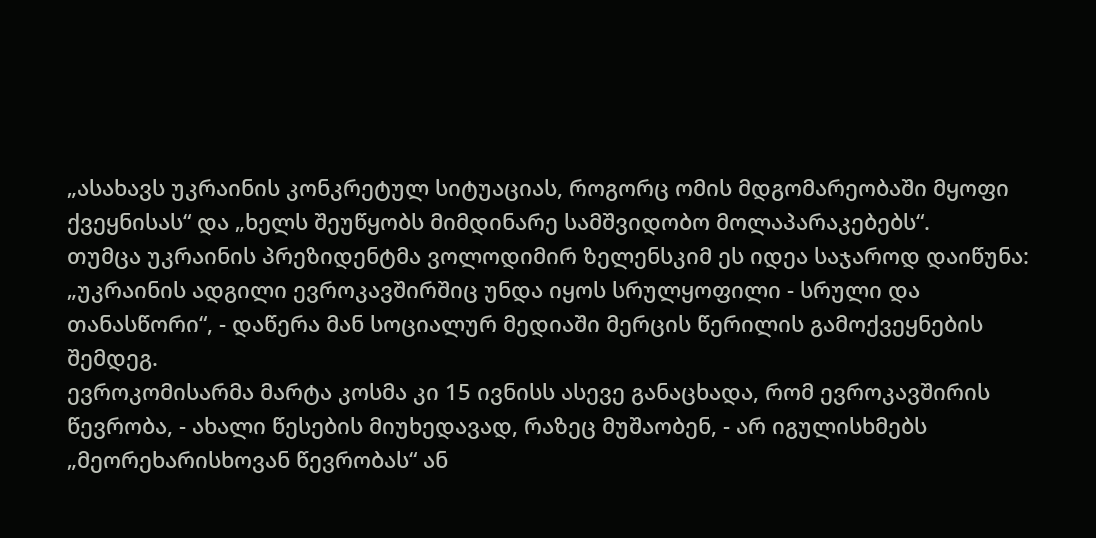„ასახავს უკრაინის კონკრეტულ სიტუაციას, როგორც ომის მდგომარეობაში მყოფი ქვეყნისას“ და „ხელს შეუწყობს მიმდინარე სამშვიდობო მოლაპარაკებებს“.
თუმცა უკრაინის პრეზიდენტმა ვოლოდიმირ ზელენსკიმ ეს იდეა საჯაროდ დაიწუნა:
„უკრაინის ადგილი ევროკავშირშიც უნდა იყოს სრულყოფილი - სრული და თანასწორი“, - დაწერა მან სოციალურ მედიაში მერცის წერილის გამოქვეყნების შემდეგ.
ევროკომისარმა მარტა კოსმა კი 15 ივნისს ასევე განაცხადა, რომ ევროკავშირის წევრობა, - ახალი წესების მიუხედავად, რაზეც მუშაობენ, - არ იგულისხმებს „მეორეხარისხოვან წევრობას“ ან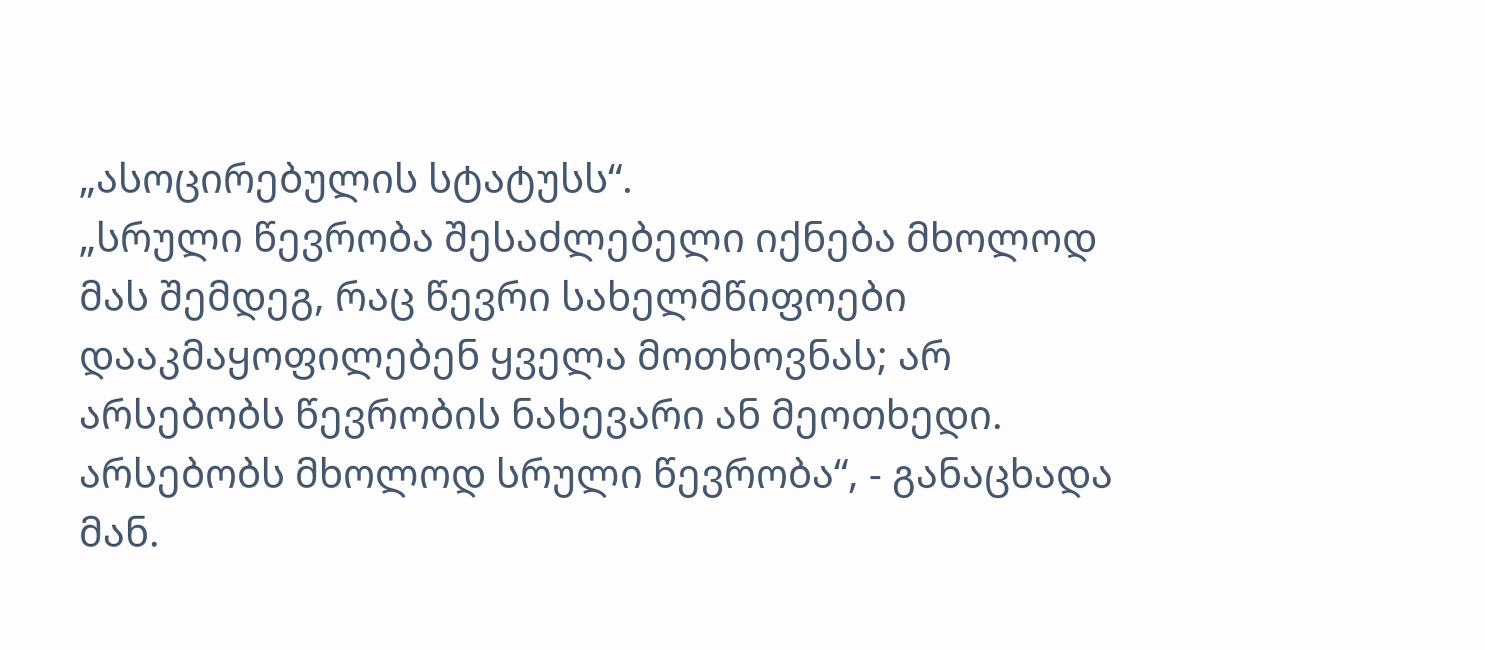„ასოცირებულის სტატუსს“.
„სრული წევრობა შესაძლებელი იქნება მხოლოდ მას შემდეგ, რაც წევრი სახელმწიფოები დააკმაყოფილებენ ყველა მოთხოვნას; არ არსებობს წევრობის ნახევარი ან მეოთხედი. არსებობს მხოლოდ სრული წევრობა“, - განაცხადა მან.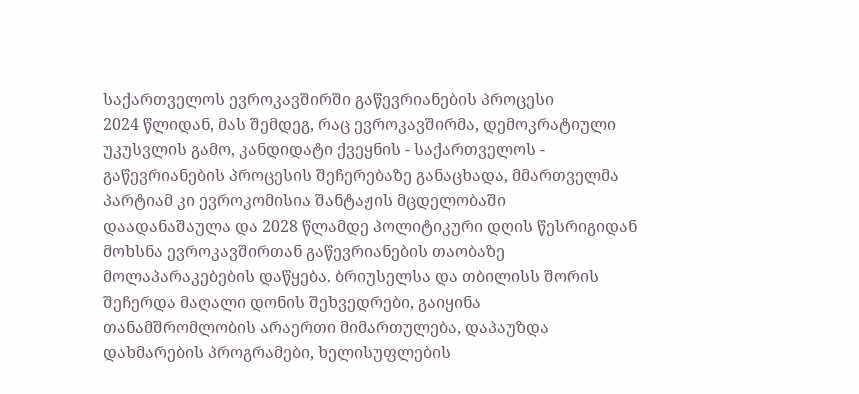საქართველოს ევროკავშირში გაწევრიანების პროცესი
2024 წლიდან, მას შემდეგ, რაც ევროკავშირმა, დემოკრატიული უკუსვლის გამო, კანდიდატი ქვეყნის - საქართველოს - გაწევრიანების პროცესის შეჩერებაზე განაცხადა, მმართველმა პარტიამ კი ევროკომისია შანტაჟის მცდელობაში დაადანაშაულა და 2028 წლამდე პოლიტიკური დღის წესრიგიდან მოხსნა ევროკავშირთან გაწევრიანების თაობაზე მოლაპარაკებების დაწყება. ბრიუსელსა და თბილისს შორის შეჩერდა მაღალი დონის შეხვედრები, გაიყინა თანამშრომლობის არაერთი მიმართულება, დაპაუზდა დახმარების პროგრამები, ხელისუფლების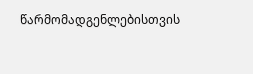წარმომადგენლებისთვის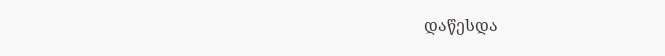დაწესდა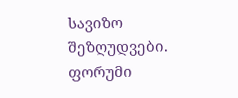სავიზო შეზღუდვები.
ფორუმი